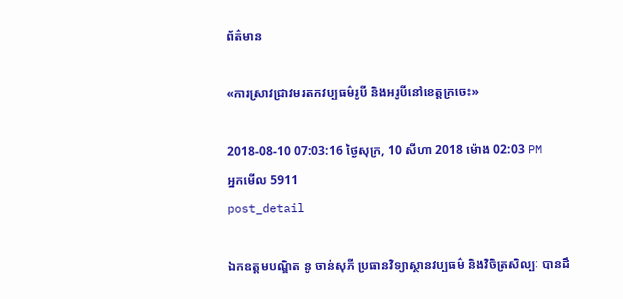ព័ត៌មាន

«ការស្រាវជ្រាវមរតកវប្បធម៌រូបី និងអរូបីនៅខេត្តក្រចេះ»

2018-08-10 07:03:16 ថ្ងៃសុក្រ, 10 សីហា 2018 ម៉ោង 02:03 PM
អ្នកមើល 5911
post_detail

ឯកឧត្តមបណ្ឌិត នូ ចាន់សុភី ប្រធានវិទ្យាស្ថានវប្បធម៌ និងវិចិត្រសិល្បៈ បានដឹ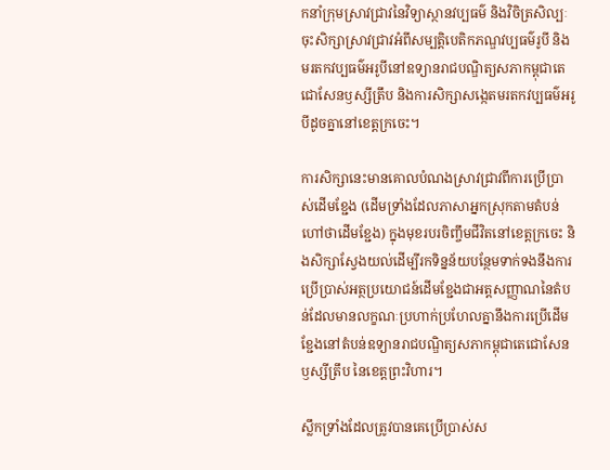កនាំក្រុមស្រាវជ្រាវនៃវិទ្យាស្ថានវប្បធម៌ និងវិចិត្រសិល្បៈចុះសិក្សាស្រាវជ្រាវអំពីសម្បត្តិបេតិកភណ្ឌវប្បធម៌រូបី និងមរតកវប្បធម៌អរូបីនៅឧទ្យានរាជបណ្ឌិត្យសភាកម្ពុជាតេជោសែនឫស្សីត្រឹប និងការសិក្សាសង្កេតមរតកវប្បធម៌អរូបីដូចគ្នានៅខេត្តក្រចេះ។

ការសិក្សានេះមានគោលបំណងស្រាវជ្រាវពីការប្រើប្រាស់ដើមខ្ជែង (ដើមទ្រាំងដែលភាសាអ្នកស្រុកតាមតំបន់ ហៅថាដើមខ្ជែង) ក្នុងមុខរបរចិញ្ចឹមជីវិតនៅខេត្តក្រចេះ និងសិក្សាស្វែងយល់ដើម្បីរកទិន្នន័យបន្ថែមទាក់ទងនឹងការប្រើប្រាស់អត្ថប្រយោជន៍ដើមខ្ជែងជាអត្តសញ្ញាណនៃតំបន់ដែលមានលក្ខណៈប្រហាក់ប្រហែលគ្នានឹងការប្រើដើមខ្ជែងនៅតំបន់ឧទ្យានរាជបណ្ឌិត្យសភាកម្ពុជាតេជោសែនឫស្សីត្រឹប នៃខេត្តព្រះវិហារ។

ស្លឹកទ្រាំងដែលត្រូវបានគេប្រើប្រាស់ស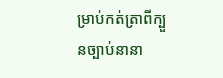ម្រាប់កត់ត្រាពីក្បួនច្បាប់នានា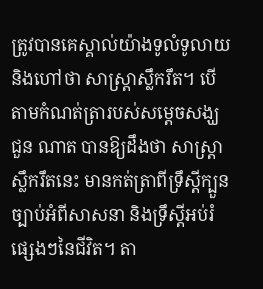ត្រូវបានគេស្គាល់យ៉ាងទូលំទូលាយ និងហៅថា សាស្ត្រាស្លឹករឹត។ បើតាមកំណត់ត្រារបស់សម្តេចសង្ឃ ជួន ណាត បានឱ្យដឹងថា សាស្ត្រាស្លឹករឹតនេះ មានកត់ត្រាពីទ្រឹស្តីក្បួនច្បាប់អំពីសាសនា និងទ្រឹស្តីអប់រំផ្សេងៗនៃជីវិត។ តា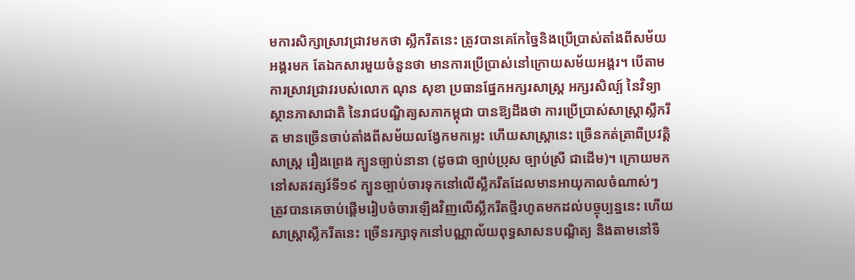មការសិក្សាស្រាវជ្រាវមកថា ស្លឹករឹតនេះ ត្រូវបានគេកែច្នៃនិងប្រើប្រាស់តាំងពីសម័យអង្គរមក តែឯកសារមួយចំនួនថា មានការប្រើប្រាស់នៅក្រោយសម័យអង្គរ។ បើតាមការស្រាវជ្រាវរបស់លោក ណុន សុខា ប្រធានផ្នែកអក្សរសាស្ត្រ អក្សរសិល្ប៍ នៃវិទ្យាស្ថានភាសាជាតិ នៃរាជបណ្ឌិត្យសភាកម្ពុជា បានឱ្យដឹងថា ការប្រើប្រាស់សាស្ត្រាស្លឹករឹត មានច្រើនចាប់តាំងពីសម័យលង្វែកមកម្លេះ ហើយសាស្ត្រានេះ ច្រើនកត់ត្រាពីប្រវត្តិសាស្ត្រ រឿងព្រេង ក្បួនច្បាប់នានា (ដូចជា ច្បាប់ប្រុស ច្បាប់ស្រី ជាដើម)។ ក្រោយមកនៅសតវត្សរ៍ទី១៩ ក្បួនច្បាប់ចារទុកនៅលើស្លឹករឹតដែលមានអាយុកាលចំណាស់ៗ ត្រូវបានគេចាប់ផ្តើមរៀបចំចារឡើងវិញលើស្លឹករឹតថ្មីរហូតមកដល់បច្ចុប្បន្ននេះ ហើយសាស្ត្រាស្លឹករឹតនេះ ច្រើនរក្សាទុកនៅបណ្ណាល័យពុទ្ធសាសនបណ្ឌិត្យ និងតាមនៅទី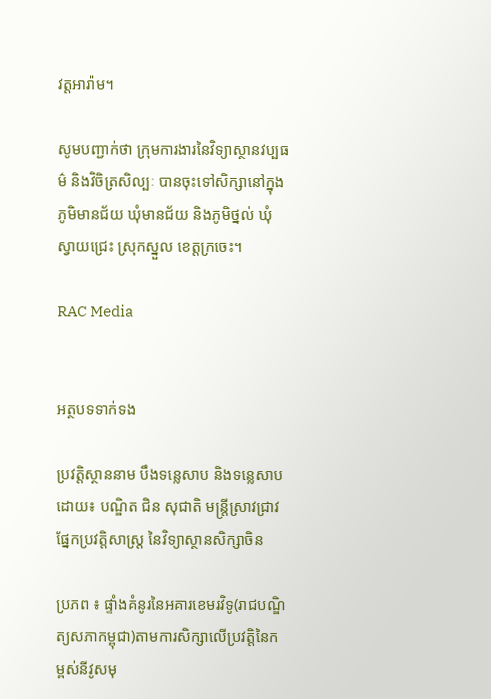វត្តអារ៉ាម។

សូមបញ្ជាក់ថា ក្រុមការងារនៃវិទ្យាស្ថានវប្បធម៌ និងវិចិត្រសិល្បៈ បានចុះទៅសិក្សានៅក្នុងភូមិមានជ័យ ឃុំមានជ័យ និងភូមិថ្នល់ ឃុំស្វាយជ្រេះ ស្រុកស្នួល ខេត្តក្រចេះ។

RAC Media


អត្ថបទទាក់ទង

ប្រវត្តិស្ថាននាម បឹងទន្លេសាប និងទន្លេសាប ដោយ៖ បណ្ឌិត ជិន សុជាតិ មន្រ្តីស្រាវជ្រាវផ្នែកប្រវត្តិសាស្រ្ត នៃវិទ្យាស្ថានសិក្សាចិន

ប្រភព ៖ ផ្ទាំងគំនូរនៃអគារខេមរវិទូ(រាជបណ្ឌិត្យសភាកម្ពុជា)តាមការសិក្សាលើប្រវត្តិនៃកម្ពស់នីវូសមុ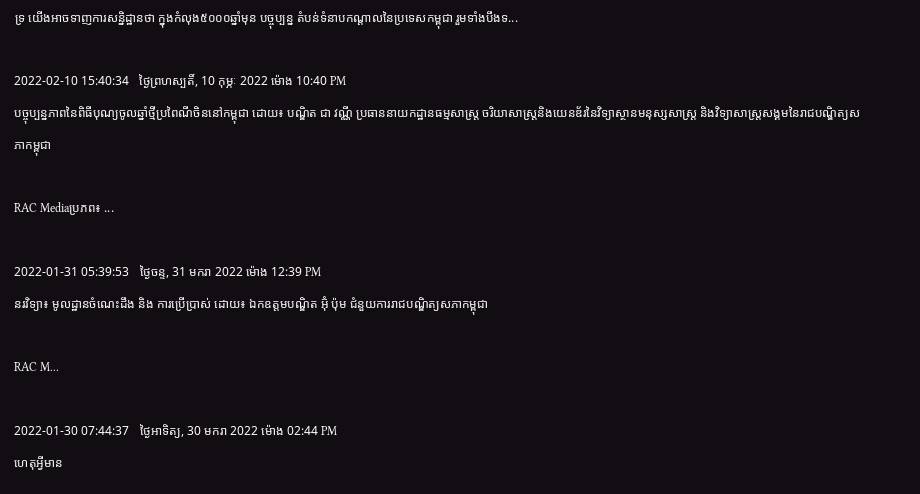ទ្រ យើងអាចទាញការសន្និដ្ឋានថា ក្នុងកំលុង៥០០០ឆ្នាំមុន បច្ចុប្បន្ន តំបន់ទំនាបកណ្តាលនៃប្រទេសកម្ពុជា រួមទាំងបឹងទ...

2022-02-10 15:40:34   ថ្ងៃព្រហស្បតិ៍, 10 កុម្ភៈ 2022 ម៉ោង 10:40 PM
បច្ចុប្បន្នភាពនៃពិធីបុណ្យចូលឆ្នាំថ្មីប្រពៃណីចិននៅកម្ពុជា ដោយ៖ បណ្ឌិត ជា វណ្ណី ប្រធាននាយកដ្ឋានធម្មសាស្រ្ត ចរិយាសាស្រ្តនិងយេនឌ័រនៃវិទ្យាស្ថានមនុស្សសាស្រ្ត និងវិទ្យាសាស្រ្តសង្គមនៃរាជបណ្ឌិត្យសភាកម្ពុជា

RAC Mediaប្រភព៖ ...

2022-01-31 05:39:53   ថ្ងៃចន្ទ, 31 មករា 2022 ម៉ោង 12:39 PM
នរវិទ្យា៖ មូលដ្ឋានចំណេះដឹង និង ការប្រើប្រាស់ ដោយ៖ ឯកឧត្តមបណ្ឌិត អ៊ុំ ប៉ុម ជំនួយការរាជបណ្ឌិត្យសភាកម្ពុជា

RAC M...

2022-01-30 07:44:37   ថ្ងៃអាទិត្យ, 30 មករា 2022 ម៉ោង 02:44 PM
ហេតុអ្វីមាន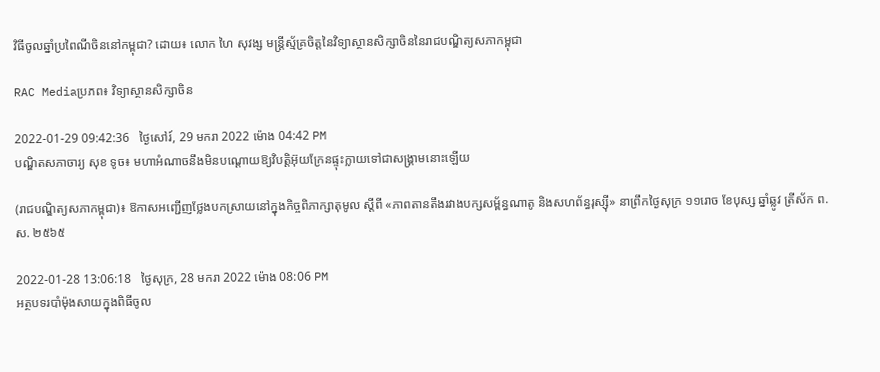វិធីចូលឆ្នាំប្រពៃណីចិននៅកម្ពុជា? ដោយ៖ លោក ហៃ សុវង្ស មន្ត្រីស្ម័គ្រចិត្តនៃវិទ្យាស្ថានសិក្សាចិននៃរាជបណ្ឌិត្យសភាកម្ពុជា

RAC Mediaប្រភព៖ វិទ្យាស្ថានសិក្សាចិន

2022-01-29 09:42:36   ថ្ងៃសៅរ៍, 29 មករា 2022 ម៉ោង 04:42 PM
បណ្ឌិតសភាចារ្យ សុខ ទូច៖ មហាអំណាចនឹងមិនបណ្ដោយឱ្យវិបត្តិអ៊ុយក្រែនផ្ទុះក្លាយទៅជាសង្គ្រាមនោះឡើយ

(រាជបណ្ឌិត្យសភាកម្ពុជា)៖ ឱកាសអញ្ជើញថ្លែងបកស្រាយនៅក្នុងកិច្ចពិភាក្សាតុមូល ស្ដីពី «ភាពតានតឹងរវាងបក្សសម្ព័ន្ធណាតូ និងសហព័ន្ធរុស្ស៊ី» នាព្រឹកថ្ងៃសុក្រ ១១រោច ខែបុស្ស ឆ្នាំឆ្លូវ ត្រីស័ក ព.ស. ២៥៦៥

2022-01-28 13:06:18   ថ្ងៃសុក្រ, 28 មករា 2022 ម៉ោង 08:06 PM
អត្ថបទរបាំម៉ុងសាយក្នុងពិធីចូល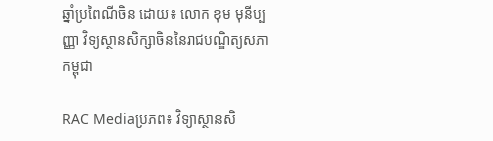ឆ្នាំប្រពៃណីចិន ដោយ៖ លោក ខុម មុនីប្បញ្ញា វិទ្យស្ថានសិក្សាចិននៃរាជបណ្ឌិត្យសភាកម្ពុជា

RAC Mediaប្រភព៖ វិទ្យាស្ថានសិ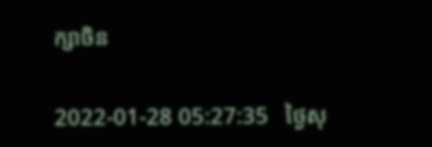ក្សាចិន

2022-01-28 05:27:35   ថ្ងៃសុ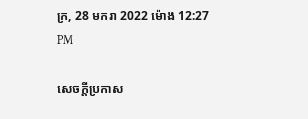ក្រ, 28 មករា 2022 ម៉ោង 12:27 PM

សេចក្តីប្រកាស